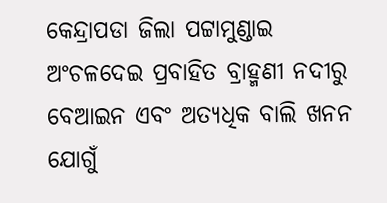କେନ୍ଦ୍ରାପଡା ଜିଲା ପଟ୍ଟାମୁଣ୍ଡାଇ ଅଂଚଳଦେଇ ପ୍ରବାହିତ ବ୍ରାହ୍ମଣୀ ନଦୀରୁ ବେଆଇନ ଏବଂ ଅତ୍ୟଧିକ ବାଲି ଖନନ ଯୋଗୁଁ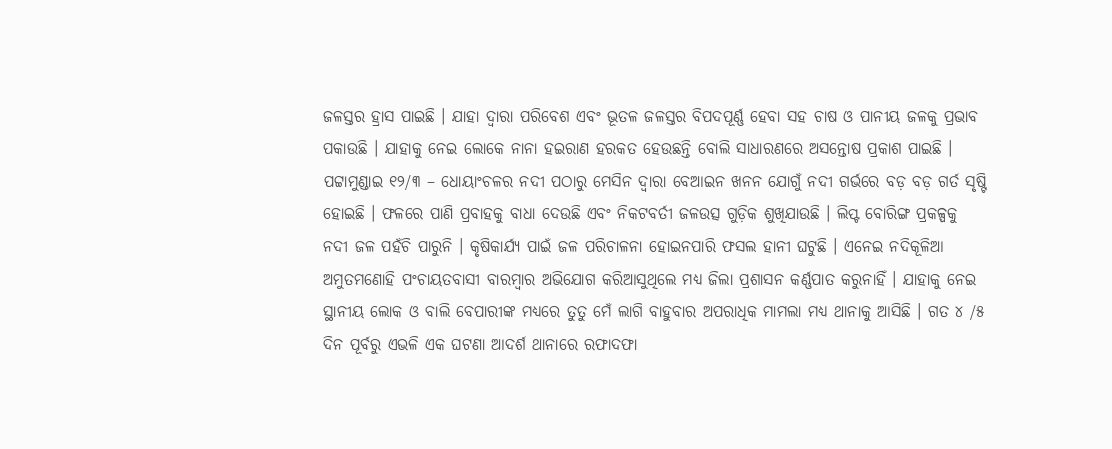ଜଳସ୍ତର ହ୍ରାସ ପାଇଛି । ଯାହା ଦ୍ୱାରା ପରିବେଶ ଏବଂ ଭୂତଳ ଜଳସ୍ତର ବିପଦପୂର୍ଣ୍ଣ ହେବା ସହ ଚାଷ ଓ ପାନୀୟ ଜଳକୁ ପ୍ରଭାବ ପକାଉଛି । ଯାହାକୁ ନେଇ ଲୋକେ ନାନା ହଇରାଣ ହରକତ ହେଉଛନ୍ତି ବୋଲି ସାଧାରଣରେ ଅସନ୍ତୋଷ ପ୍ରକାଶ ପାଇଛି ।
ପଟ୍ଟାମୁଣ୍ଡାଇ ୧୨/୩ – ଧୋୟାଂଚଳର ନଦୀ ପଠାରୁ ମେସିନ ଦ୍ୱାରା ବେଆଇନ ଖନନ ଯୋଗୁଁ ନଦୀ ଗର୍ଭରେ ବଡ଼ ବଡ଼ ଗର୍ତ ସୃଷ୍ଟି ହୋଇଛି । ଫଳରେ ପାଣି ପ୍ରବାହକୁ ବାଧା ଦେଉଛି ଏବଂ ନିକଟବର୍ତୀ ଜଳଉତ୍ସ ଗୁଡ଼ିକ ଶୁଖିଯାଉଛି । ଲିପ୍ଟ ବୋରିଙ୍ଗ ପ୍ରକଳ୍ପକୁ ନଦୀ ଜଳ ପହଁଚି ପାରୁନି । କୃଷିକାର୍ଯ୍ୟ ପାଇଁ ଜଳ ପରିଚାଳନା ହୋଇନପାରି ଫସଲ ହାନୀ ଘଟୁଛି । ଏନେଇ ନଦିକୂଳିଆ ଅମୁତମଣୋହି ପଂଚାୟତବାସୀ ବାରମ୍ବାର ଅଭିଯୋଗ କରିଆସୁଥିଲେ ମଧ୍ୟ ଜିଲା ପ୍ରଶାସନ କର୍ଣ୍ଣପାତ କରୁନାହିଁ । ଯାହାକୁ ନେଇ ସ୍ଥାନୀୟ ଲୋକ ଓ ବାଲି ବେପାରୀଙ୍କ ମଧ୍ୟରେ ତୁତୁ ମେଁ ଲାଗି ବାହୁବାର ଅପରାଧିକ ମାମଲା ମଧ୍ୟ ଥାନାକୁ ଆସିଛି । ଗତ ୪ /୫ ଦିନ ପୂର୍ବରୁ ଏଭଳି ଏକ ଘଟଣା ଆଦର୍ଶ ଥାନାରେ ରଫାଦଫା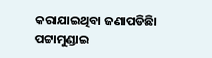କରାଯାଇଥିବା ଜଣାପଡିଛିା
ପଟ୍ଟାମୁଣ୍ଡାଇ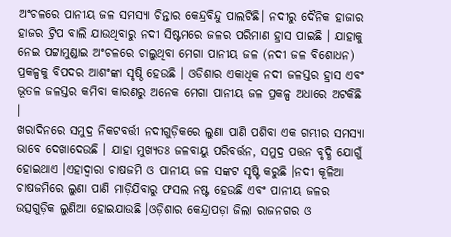ଅଂଚଳରେ ପାନୀୟ ଜଳ ସମସ୍ୟା ଚିନ୍ତାର କେନ୍ଦ୍ରବିନ୍ଦୁ ପାଲଟିଛି। ନଦୀରୁ ଦୈନିକ ହାଜାର ହାଜର ଟ୍ରିପ ବାଲି ଯାଉଥିବାରୁ ନଦୀ ସିଷ୍ଟମରେ ଜଳର ପରିମାଣ ହ୍ରାସ ପାଇଛି । ଯାହାକୁ ନେଇ ପଟ୍ଟାମୁଣ୍ଡାଇ ଅଂଚଳରେ ଚାଲୁଥିବା ମେଗା ପାନୀୟ ଜଳ (ନଦୀ ଜଳ ବିଶୋଧନ) ପ୍ରକଳ୍ପକୁ ବିପଦର ଆଶଂଙ୍କା ସୃଷ୍ଠି ହେଉଛି । ଓଡିଶାର ଏକାଧିକ ନଦୀ ଜଳସ୍ତର ହ୍ରାସ ଏବଂ ଭୂତଳ ଜଳସ୍ତର କମିବା କାରଣରୁ ଅନେକ ମେଗା ପାନୀୟ ଜଳ ପ୍ରକଳ୍ପ ଅଧାରେ ଅଟକିଛି ।
ଖରାଦିନରେ ସମୁଦ୍ର ନିକଟବର୍ତ୍ତୀ ନଦୀଗୁଡ଼ିକରେ ଲୁଣା ପାଣି ପଶିବା ଏକ ଗମ୍ଭୀର ସମସ୍ୟା ଭାବେ ଦେଖାଦେଉଛି । ଯାହା ମୁଖ୍ୟତଃ ଜଳବାୟୁ ପରିବର୍ତ୍ତନ, ସମୁଦ୍ର ପତ୍ତନ ବୃଦ୍ଧି ଯୋଗୁଁ ହୋଇଥାଏ ।ଏହାଦ୍ୱାରା ଚାଷଜମି ଓ ପାନୀୟ ଜଳ ସଙ୍କଟ ସୃଷ୍ଟି କରୁଛି ।ନଦୀ କୂଳିଆ ଚାଷଜମିରେ ଲୁଣା ପାଣି ମାଡ଼ିଯିବାରୁ ଫସଲ ନଷ୍ଟ ହେଉଛି ଏବଂ ପାନୀୟ ଜଳର ଉତ୍ସଗୁଡ଼ିକ ଲୁଣିଆ ହୋଇଯାଉଛି ।ଓଡ଼ିଶାର କେନ୍ଦ୍ରାପଡ଼ା ଜିଲା ରାଜନଗର ଓ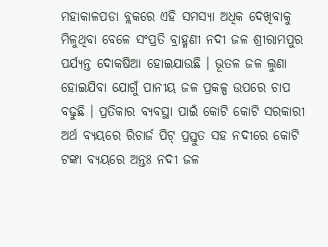ମହାକାଳପଡା ବ୍ଲକରେ ଏହି ସମସ୍ୟା ଅଧିକ ଦେଖିବାକୁ ମିଳୁଥିବା ବେଳେ ସଂପ୍ରତି ବ୍ରାହ୍ମଣୀ ନଦୀ ଜଳ ଶ୍ରୀରାମପୁର ପର୍ଯ୍ୟନ୍ତ ଦୋକଷିଆ ହୋଇଯାଉଛି । ଭୂତଳ ଜଳ ଲୁଣା ହୋଇଯିବା ଯୋଗୁଁ ପାନୀୟ ଜଳ ପ୍ରକଳ୍ପ ଉପରେ ଚାପ ବଢୁଛି । ପ୍ରତିକାର ବ୍ୟବସ୍ଥା ପାଇଁ କୋଟି କୋଟି ସରକାରୀ ଅର୍ଥ ବ୍ୟୟରେ ରିଚାର୍ଜ ପିଟ୍ ପ୍ରସ୍ତୁତ ସହ ନଦୀରେ କୋଟି ଟଙ୍କା ବ୍ୟୟରେ ଅନ୍ତଃ ନଦୀ ଜଳ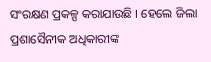ସଂରକ୍ଷଣ ପ୍ରକଳ୍ପ କରାଯାଉଛି । ହେଲେ ଜିଲା ପ୍ରଶାସୈନୀକ ଅଧିକାରୀଙ୍କ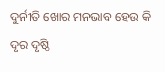ଦୁର୍ନୀତି ଖୋର ମନଭାବ ହେଉ କି ଦୃର ଦୃଷ୍ଠି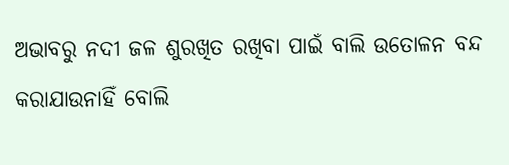ଅଭାବରୁ ନଦୀ ଜଳ ଶୁରଖିତ ରଖିବା ପାଇଁ ବାଲି ଉତୋଳନ ବନ୍ଦ କରାଯାଉନାହିଁ ବୋଲି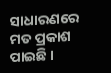ସାଧାରଣରେ ମତ ପ୍ରକାଶ ପାଇଛି ।